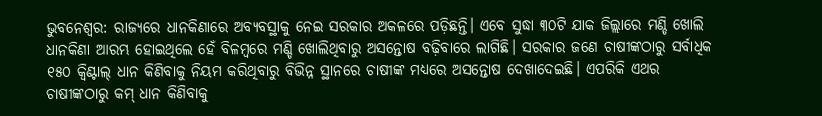ଭୁବନେଶ୍ବର: ରାଜ୍ୟରେ ଧାନକିଣାରେ ଅବ୍ୟବସ୍ଥାକୁ ନେଇ ସରକାର ଅକଳରେ ପଡ଼ିଛନ୍ତି। ଏବେ ସୁଦ୍ଧା ୩୦ଟି ଯାକ ଜିଲ୍ଲାରେ ମଣ୍ଡି ଖୋଲି ଧାନକିଣା ଆରମ୍ଭ ହୋଇଥିଲେ ହେଁ ବିଳମ୍ବରେ ମଣ୍ଡି ଖୋଲିଥିବାରୁ ଅସନ୍ତୋଷ ବଢ଼ିବାରେ ଲାଗିଛି। ସରକାର ଜଣେ ଚାଷୀଙ୍କଠାରୁ ସର୍ବାଧିକ ୧୫୦ କ୍ବିଣ୍ଟାଲ୍ ଧାନ କିଣିବାକୁ ନିୟମ କରିଥିବାରୁ ବିଭିନ୍ନ ସ୍ଥାନରେ ଚାଷୀଙ୍କ ମଧ୍ୟରେ ଅସନ୍ତୋଷ ଦେଖାଦେଇଛି। ଏପରିକି ଏଥର ଚାଷୀଙ୍କଠାରୁ କମ୍ ଧାନ କିଣିବାକୁ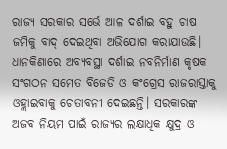ରାଜ୍ୟ ସରକାର ସର୍ଭେ ଆଳ ଦର୍ଶାଇ ବହୁ ଚାଷ ଜମିକୁ ବାଦ୍ ଦେଇଥିବା ଅଭିଯୋଗ କରାଯାଉଛି। ଧାନକିଣାରେ ଅବ୍ୟବସ୍ଥା ଦର୍ଶାଇ ନବନିର୍ମାଣ କୃଷକ ସଂଗଠନ ସମେତ ବିଜେଡି ଓ କଂଗ୍ରେସ ରାଜରାସ୍ତାକୁ ଓହ୍ଲାଇବାକୁ ଚେତାବନୀ ଦେଇଛନ୍ତି। ସରକାରଙ୍କ ଅଜବ ନିୟମ ପାଇଁ ରାଜ୍ୟର ଲକ୍ଷାଧିକ କ୍ଷୁଦ୍ର ଓ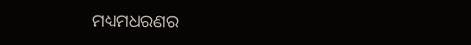ମଧ୍ୟମଧରଣର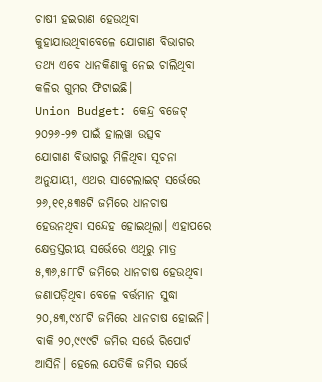ଚାଷୀ ହଇରାଣ ହେଉଥିବା କୁହାଯାଉଥିବାବେଳେ ଯୋଗାଣ ବିଭାଗର ତଥ୍ୟ ଏବେ ଧାନକିଣାକୁ ନେଇ ଚାଲିଥିବା କଳିର ଗୁମର ଫିଟାଇଛି।
Union Budget: କେନ୍ଦ୍ର ବଜେଟ୍ ୨୦୨୬-୨୭ ପାଇଁ ହାଲୱା ଉତ୍ସବ
ଯୋଗାଣ ବିଭାଗରୁ ମିଳିଥିବା ସୂଚନା ଅନୁଯାୟୀ, ଏଥର ସାଟେଲାଇଟ୍ ସର୍ଭେରେ ୨୬,୧୧,୫୩୫ଟି ଜମିରେ ଧାନଚାଷ ହେଉନଥିବା ସନ୍ଦେହ ହୋଇଥିଲା। ଏହାପରେ କ୍ଷେତ୍ରସ୍ତରୀୟ ସର୍ଭେରେ ଏଥିରୁ ମାତ୍ର ୫,୩୬,୫୮୮ଟି ଜମିରେ ଧାନଚାଷ ହେଉଥିବା ଜଣାପଡ଼ିଥିବା ବେଳେ ବର୍ତ୍ତମାନ ସୁଦ୍ଧା ୨୦,୫୩,୯୪୮ଟି ଜମିରେ ଧାନଚାଷ ହୋଇନି। ବାକି ୨୦,୯୯୯ଟି ଜମିର ସର୍ଭେ ରିପୋର୍ଟ ଆସିନି। ହେଲେ ଯେତିକି ଜମିର ସର୍ଭେ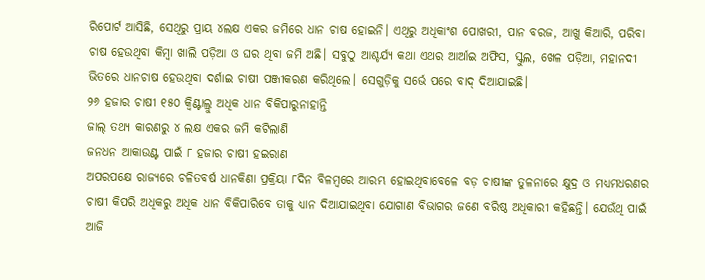ରିପୋର୍ଟ ଆସିଛି, ସେଥିରୁ ପ୍ରାୟ ୪ଲକ୍ଷ ଏକର ଜମିରେ ଧାନ ଚାଷ ହୋଇନି। ଏଥିରୁ ଅଧିକାଂଶ ପୋଖରୀ, ପାନ ବରଜ, ଆଖୁ କିଆରି, ପରିବା ଚାଷ ହେଉଥିବା କିମ୍ବା ଖାଲି ପଡ଼ିଆ ଓ ଘର ଥିବା ଜମି ଅଛି। ସବୁଠୁ ଆଶ୍ଚର୍ଯ୍ୟ କଥା ଏଥର ଆର୍ଆଇ ଅଫିସ, ସ୍କୁଲ, ଖେଳ ପଡ଼ିଆ, ମହାନଦୀ ଭିତରେ ଧାନଚାଷ ହେଉଥିବା ଦର୍ଶାଇ ଚାଷୀ ପଞ୍ଜୀକରଣ କରିଥିଲେ। ସେଗୁଡ଼ିକୁ ସର୍ଭେ ପରେ ବାଦ୍ ଦିଆଯାଇଛି।
୨୬ ହଜାର ଚାଷୀ ୧୫୦ କ୍ବିଣ୍ଟାଲ୍ରୁ ଅଧିକ ଧାନ ବିକିପାରୁନାହାନ୍ତି
ଜାଲ୍ ତଥ୍ୟ କାରଣରୁ ୪ ଲକ୍ଷ ଏକର ଜମି କଟିଲାଣି
ଜନଧନ ଆକାଉଣ୍ଟ ପାଇଁ ୮ ହଜାର ଚାଷୀ ହଇରାଣ
ଅପରପକ୍ଷେ ରାଜ୍ୟରେ ଚଳିତବର୍ଷ ଧାନକିଣା ପ୍ରକ୍ରିୟା ୮ଦିନ ବିଳମ୍ବରେ ଆରମ୍ଭ ହୋଇଥିବାବେଳେ ବଡ଼ ଚାଷୀଙ୍କ ତୁଳନାରେ କ୍ଷୁଦ୍ର ଓ ମଧ୍ୟମଧରଣର ଚାଷୀ କିପରି ଅଧିକରୁ ଅଧିକ ଧାନ ବିକିପାରିବେ ତାକୁ ଧ୍ୟାନ ଦିଆଯାଇଥିବା ଯୋଗାଣ ବିଭାଗର ଜଣେ ବରିଷ୍ଠ ଅଧିକାରୀ କହିଛନ୍ତି। ଯେଉଁଥି ପାଇଁ ଆଜି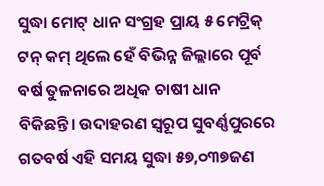ସୁଦ୍ଧା ମୋଟ୍ ଧାନ ସଂଗ୍ରହ ପ୍ରାୟ ୫ ମେଟ୍ରିକ୍ ଟନ୍ କମ୍ ଥିଲେ ହେଁ ବିଭିନ୍ନ ଜିଲ୍ଲାରେ ପୂର୍ବ ବର୍ଷ ତୁଳନାରେ ଅଧିକ ଚାଷୀ ଧାନ ବିକିଛନ୍ତି। ଉଦାହରଣ ସ୍ବରୂପ ସୁବର୍ଣ୍ଣପୁରରେ ଗତବର୍ଷ ଏହି ସମୟ ସୁଦ୍ଧା ୫୭,୦୩୭ଜଣ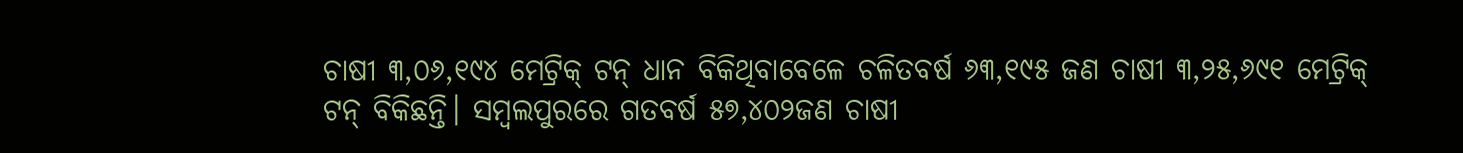ଚାଷୀ ୩,୦୬,୧୯୪ ମେଟ୍ରିକ୍ ଟନ୍ ଧାନ ବିକିଥିବାବେଳେ ଚଳିତବର୍ଷ ୬୩,୧୯୫ ଜଣ ଚାଷୀ ୩,୨୫,୬୯୧ ମେଟ୍ରିକ୍ ଟନ୍ ବିକିଛନ୍ତି। ସମ୍ବଲପୁରରେ ଗତବର୍ଷ ୫୭,୪୦୨ଜଣ ଚାଷୀ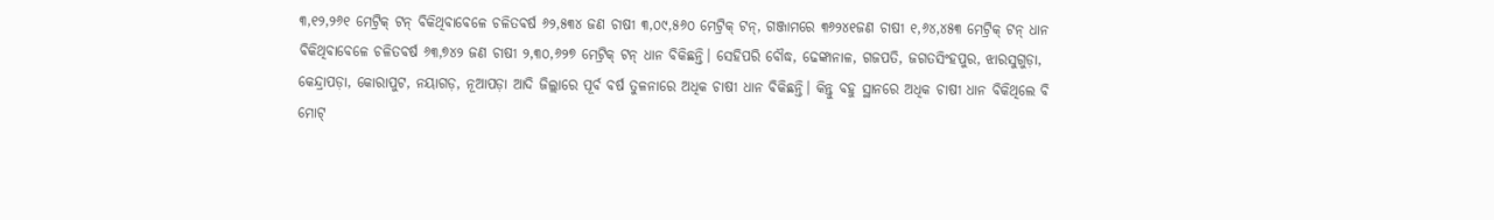୩,୧୨,୨୬୧ ମେଟ୍ରିକ୍ ଟନ୍ ବିକିଥିବାବେଳେ ଚଳିତବର୍ଷ ୬୨,୫୩୪ ଜଣ ଚାଷୀ ୩,୦୯,୫୬୦ ମେଟ୍ରିକ୍ ଟନ୍, ଗଞ୍ଜାମରେ ୩୬୨୪୧ଜଣ ଚାଷୀ ୧,୬୪,୪୫୩ ମେଟ୍ରିକ୍ ଟନ୍ ଧାନ ବିକିଥିବାବେଳେ ଚଳିତବର୍ଷ ୬୩,୭୪୨ ଜଣ ଚାଷୀ ୨,୩୦,୬୨୭ ମେଟ୍ରିକ୍ ଟନ୍ ଧାନ ବିକିଛନ୍ତି। ସେହିପରି ବୌଦ୍ଧ, ଢେଙ୍କାନାଳ, ଗଜପତି, ଜଗତସିଂହପୁର, ଝାରସୁଗୁଡ଼ା, କେନ୍ଦ୍ରାପଡ଼ା, କୋରାପୁଟ, ନୟାଗଡ଼, ନୂଆପଡ଼ା ଆଦି ଜିଲ୍ଲାରେ ପୂର୍ବ ବର୍ଷ ତୁଳନାରେ ଅଧିକ ଚାଷୀ ଧାନ ବିକିଛନ୍ତି। କିନ୍ତୁ ବହୁ ସ୍ଥାନରେ ଅଧିକ ଚାଷୀ ଧାନ ବିକିଥିଲେ ବି ମୋଟ୍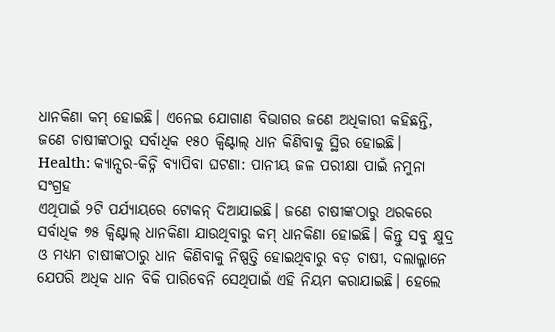ଧାନକିଣା କମ୍ ହୋଇଛି। ଏନେଇ ଯୋଗାଣ ବିଭାଗର ଜଣେ ଅଧିକାରୀ କହିଛନ୍ତି, ଜଣେ ଚାଷୀଙ୍କଠାରୁ ସର୍ବାଧିକ ୧୫୦ କ୍ବିଣ୍ଟାଲ୍ ଧାନ କିଣିବାକୁ ସ୍ଥିର ହୋଇଛି।
Health: କ୍ୟାନ୍ସର-କିଡ୍ନି ବ୍ୟାପିବା ଘଟଣା: ପାନୀୟ ଜଳ ପରୀକ୍ଷା ପାଇଁ ନମୁନା ସଂଗ୍ରହ
ଏଥିପାଇଁ ୨ଟି ପର୍ଯ୍ୟାୟରେ ଟୋକନ୍ ଦିଆଯାଇଛି। ଜଣେ ଚାଷୀଙ୍କଠାରୁ ଥରକରେ ସର୍ବାଧିକ ୭୫ କ୍ବିଣ୍ଟାଲ୍ ଧାନକିଣା ଯାଉଥିବାରୁ କମ୍ ଧାନକିଣା ହୋଇଛି। କିନ୍ତୁ ସବୁ କ୍ଷୁଦ୍ର ଓ ମଧ୍ୟମ ଚାଷୀଙ୍କଠାରୁ ଧାନ କିଣିବାକୁ ନିଷ୍ପତ୍ତି ହୋଇଥିବାରୁ ବଡ଼ ଚାଷୀ, ଦଲାଲ୍ମାନେ ଯେପରି ଅଧିକ ଧାନ ବିକି ପାରିବେନି ସେଥିପାଇଁ ଏହି ନିୟମ କରାଯାଇଛି। ହେଲେ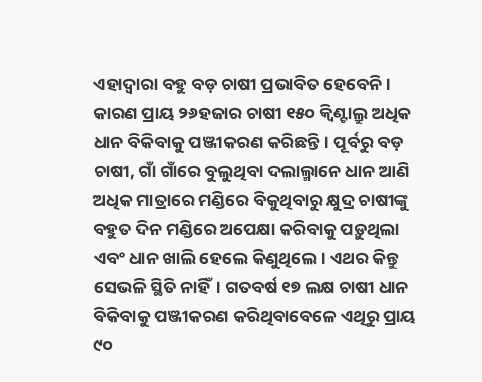ଏହାଦ୍ବାରା ବହୁ ବଡ଼ ଚାଷୀ ପ୍ରଭାବିତ ହେବେନି। କାରଣ ପ୍ରାୟ ୨୬ହଜାର ଚାଷୀ ୧୫୦ କ୍ବିଣ୍ଟାଲ୍ରୁ ଅଧିକ ଧାନ ବିକିବାକୁ ପଞ୍ଜୀକରଣ କରିଛନ୍ତି। ପୂର୍ବରୁ ବଡ଼ ଚାଷୀ, ଗାଁ ଗାଁରେ ବୁଲୁଥିବା ଦଲାଲ୍ମାନେ ଧାନ ଆଣି ଅଧିକ ମାତ୍ରାରେ ମଣ୍ଡିରେ ବିକୁଥିବାରୁ କ୍ଷୁଦ୍ର ଚାଷୀଙ୍କୁ ବହୁତ ଦିନ ମଣ୍ଡିରେ ଅପେକ୍ଷା କରିବାକୁ ପଡ଼ୁଥିଲା ଏବଂ ଧାନ ଖାଲି ହେଲେ କିଣୁଥିଲେ। ଏଥର କିନ୍ତୁ ସେଭଳି ସ୍ଥିତି ନାହିଁ। ଗତବର୍ଷ ୧୭ ଲକ୍ଷ ଚାଷୀ ଧାନ ବିକିବାକୁ ପଞ୍ଜୀକରଣ କରିଥିବାବେଳେ ଏଥିରୁ ପ୍ରାୟ ୯୦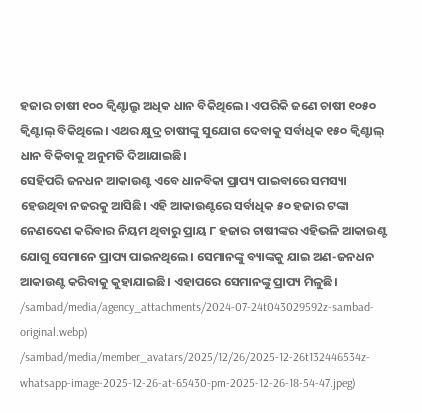ହଜାର ଚାଷୀ ୧୦୦ କ୍ବିଣ୍ଟାଲ୍ରୁ ଅଧିକ ଧାନ ବିକିଥିଲେ। ଏପରିକି ଜଣେ ଚାଷୀ ୧୦୫୦ କ୍ବିଣ୍ଟାଲ୍ ବିକିଥିଲେ। ଏଥର କ୍ଷୁଦ୍ର ଚାଷୀଙ୍କୁ ସୁଯୋଗ ଦେବାକୁ ସର୍ବାଧିକ ୧୫୦ କ୍ବିଣ୍ଟାଲ୍ ଧାନ ବିକିବାକୁ ଅନୁମତି ଦିଆଯାଇଛି।
ସେହିପରି ଜନଧନ ଆକାଉଣ୍ଟ ଏବେ ଧାନବିକା ପ୍ରାପ୍ୟ ପାଇବାରେ ସମସ୍ୟା ହେଉଥିବା ନଜରକୁ ଆସିଛି। ଏହି ଆକାଉଣ୍ଟରେ ସର୍ବାଧିକ ୫୦ ହଜାର ଟଙ୍କା ନେଣଦେଣ କରିବାର ନିୟମ ଥିବାରୁ ପ୍ରାୟ ୮ ହଜାର ଚାଷୀଙ୍କର ଏହିଭଳି ଆକାଉଣ୍ଟ ଯୋଗୁ ସେମାନେ ପ୍ରାପ୍ୟ ପାଇନଥିଲେ। ସେମାନଙ୍କୁ ବ୍ୟାଙ୍କକୁ ଯାଇ ଅଣ-ଜନଧନ ଆକାଉଣ୍ଟ କରିବାକୁ କୁହାଯାଇଛି। ଏହାପରେ ସେମାନଙ୍କୁ ପ୍ରାପ୍ୟ ମିଳୁଛି।
/sambad/media/agency_attachments/2024-07-24t043029592z-sambad-original.webp)
/sambad/media/member_avatars/2025/12/26/2025-12-26t132446534z-whatsapp-image-2025-12-26-at-65430-pm-2025-12-26-18-54-47.jpeg)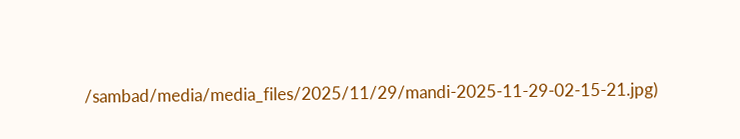/sambad/media/media_files/2025/11/29/mandi-2025-11-29-02-15-21.jpg)